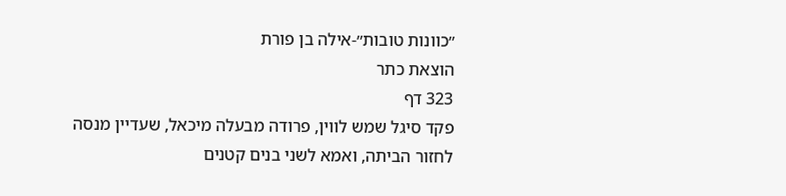״כוונות טובות״-אילה בן פורת
הוצאת כתר
323 דף
פקד סיגל שמש לווין, פרודה מבעלה מיכאל, שעדיין מנסה לחזור הביתה, ואמא לשני בנים קטנים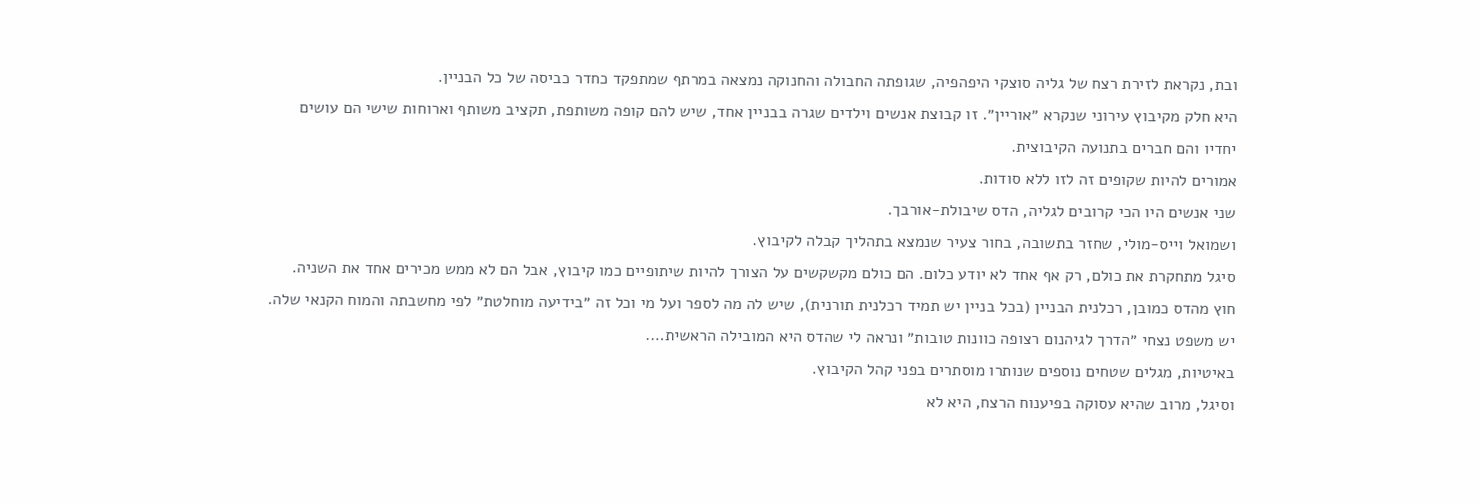ובת, נקראת לזירת רצח של גליה סוצקי היפהפיה, שגופתה החבולה והחנוקה נמצאה במרתף שמתפקד כחדר כביסה של כל הבניין.
היא חלק מקיבוץ עירוני שנקרא ״אוריין״. זו קבוצת אנשים וילדים שגרה בבניין אחד, שיש להם קופה משותפת, תקציב משותף וארוחות שישי הם עושים יחדיו והם חברים בתנועה הקיבוצית.
אמורים להיות שקופים זה לזו ללא סודות.
שני אנשים היו הכי קרובים לגליה, הדס שיבולת-אורבך.
ושמואל וייס-מולי, שחזר בתשובה, בחור צעיר שנמצא בתהליך קבלה לקיבוץ.
סיגל מתחקרת את כולם, רק אף אחד לא יודע כלום. הם כולם מקשקשים על הצורך להיות שיתופיים כמו קיבוץ, אבל הם לא ממש מכירים אחד את השניה.
חוץ מהדס כמובן, רכלנית הבניין (בכל בניין יש תמיד רכלנית תורנית), שיש לה מה לספר ועל מי וכל זה ״בידיעה מוחלטת״ לפי מחשבתה והמוח הקנאי שלה.
יש משפט נצחי ״הדרך לגיהנום רצופה כוונות טובות״ ונראה לי שהדס היא המובילה הראשית….
באיטיות, מגלים שטחים נוספים שנותרו מוסתרים בפני קהל הקיבוץ.
וסיגל, מרוב שהיא עסוקה בפיענוח הרצח, היא לא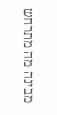מבינה מה מתרחש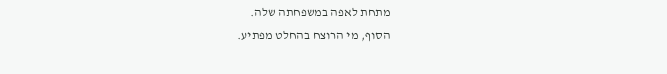מתחת לאפה במשפחתה שלה.
הסוף, מי הרוצח בהחלט מפתיע.